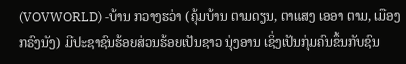(VOVWORLD) -ບ້ານ ກວາງຮວ່າ (ຄຸ້ມບ້ານ ຕາມດຽນ, ຕາແສງ ເອອາ ຕາມ, ເມືອງ ກຣົງນັງ) ມີປະຊາຊົນຮ້ອຍສ່ວນຮ້ອຍເປັນຊາວ ນຸ່ງອານ ເຊິ່ງເປັນກຸ່ມຄົນຂຶ້ນກັບຊົນ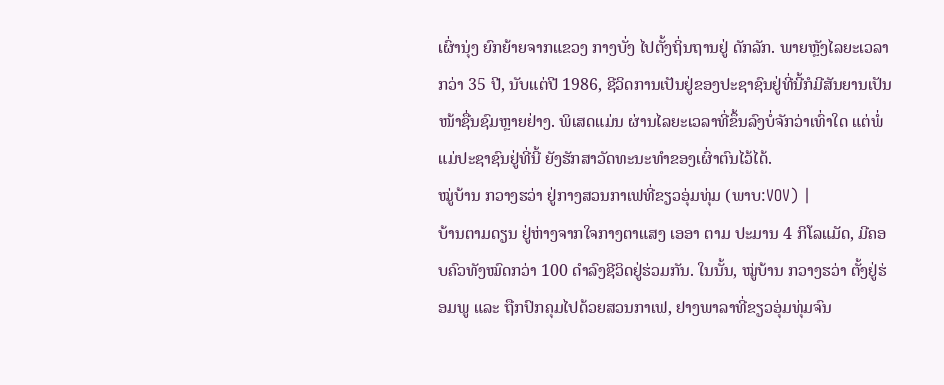ເຜົ່ານຸ່ງ ຍົກຍ້າຍຈາກແຂວງ ກາງບັ່ງ ໄປຕັ້ງຖິ່ນຖານຢູ່ ດັກລັກ. ພາຍຫຼັງໄລຍະເວລາກວ່າ 35 ປີ, ນັບແຕ່ປີ 1986, ຊີວິດການເປັນຢູ່ຂອງປະຊາຊົນຢູ່ທີ່ນີ້ກໍມີສັນຍານເປັນໜ້າຊື່ນຊົມຫຼາຍຢ່າງ. ພິເສດແມ່ນ ຜ່ານໄລຍະເວລາທີ່ຂຶ້ນລົງບໍ່ຈັກວ່າເທົ່າໃດ ແຕ່ພໍ່ແມ່ປະຊາຊົນຢູ່ທີ່ນີ້ ຍັງຮັກສາວັດທະນະທຳຂອງເຜົ່າຕົນໄວ້ໄດ້.
ໝູ່ບ້ານ ກວາງຮວ່າ ຢູ່ກາງສວນກາເຟທີ່ຂຽວອຸ່ມທຸ່ມ (ພາບ:VOV) |
ບ້ານຕາມດຽນ ຢູ່ຫ່າງຈາກໃຈກາງຕາແສງ ເອອາ ຕາມ ປະມານ 4 ກິໂລແມັດ, ມີຄອບຄົວທັງໝົດກວ່າ 100 ດຳລົງຊີວິດຢູ່ຮ່ວມກັນ. ໃນນັ້ນ, ໝູ່ບ້ານ ກວາງຮວ່າ ຕັ້ງຢູ່ຮ່ອມພູ ແລະ ຖືກປົກຄຸມໄປດ້ວຍສວນກາເຟ, ຢາງພາລາທີ່ຂຽວອຸ່ມທຸ່ມຈົນ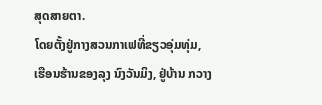ສຸດສາຍຕາ.
ໂດຍຕັ້ງຢູ່ກາງສວນກາເຟທີ່ຂຽວອຸ່ມທຸ່ມ, ເຮືອນຮ້ານຂອງລຸງ ນົງວັນມິງ, ຢູ່ບ້ານ ກວາງ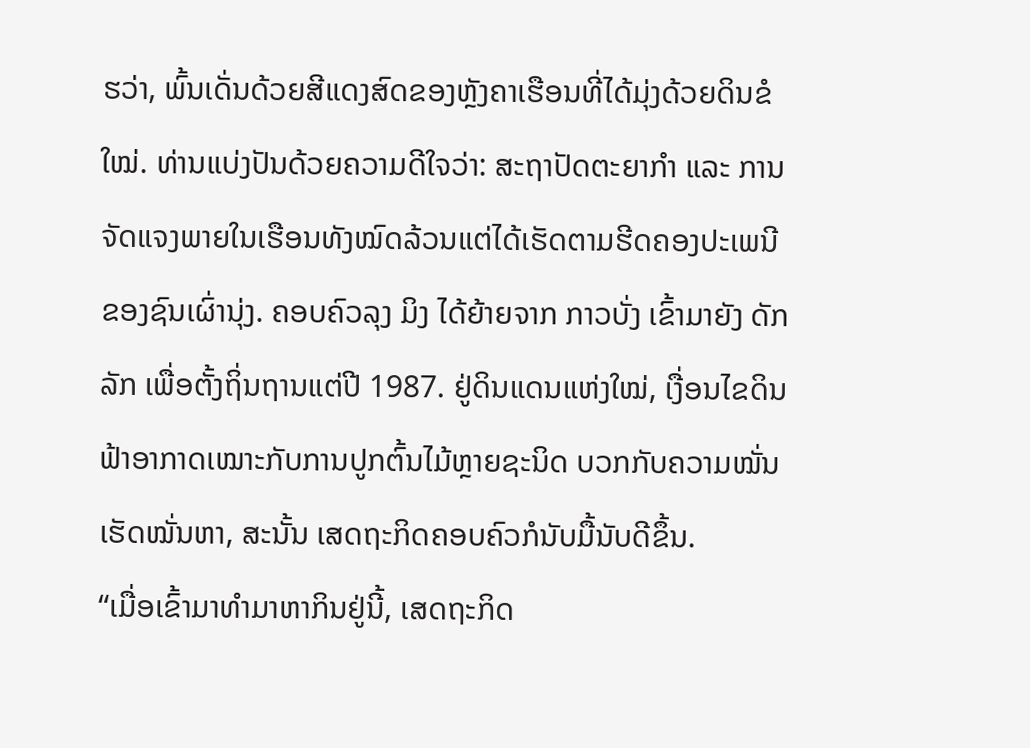ຮວ່າ, ພົ້ນເດັ່ນດ້ວຍສີແດງສົດຂອງຫຼັງຄາເຮືອນທີ່ໄດ້ມຸ່ງດ້ວຍດິນຂໍໃໝ່. ທ່ານແບ່ງປັນດ້ວຍຄວາມດີໃຈວ່າ: ສະຖາປັດຕະຍາກຳ ແລະ ການຈັດແຈງພາຍໃນເຮືອນທັງໝົດລ້ວນແຕ່ໄດ້ເຮັດຕາມຮີດຄອງປະເພນີຂອງຊົນເຜົ່ານຸ່ງ. ຄອບຄົວລຸງ ມິງ ໄດ້ຍ້າຍຈາກ ກາວບັ່ງ ເຂົ້າມາຍັງ ດັກລັກ ເພື່ອຕັ້ງຖິ່ນຖານແຕ່ປີ 1987. ຢູ່ດິນແດນແຫ່ງໃໝ່, ເງື່ອນໄຂດິນຟ້າອາກາດເໝາະກັບການປູກຕົ້ນໄມ້ຫຼາຍຊະນິດ ບວກກັບຄວາມໝັ່ນເຮັດໝັ່ນຫາ, ສະນັ້ນ ເສດຖະກິດຄອບຄົວກໍນັບມື້ນັບດີຂຶ້ນ.
“ເມື່ອເຂົ້າມາທຳມາຫາກິນຢູ່ນີ້, ເສດຖະກິດ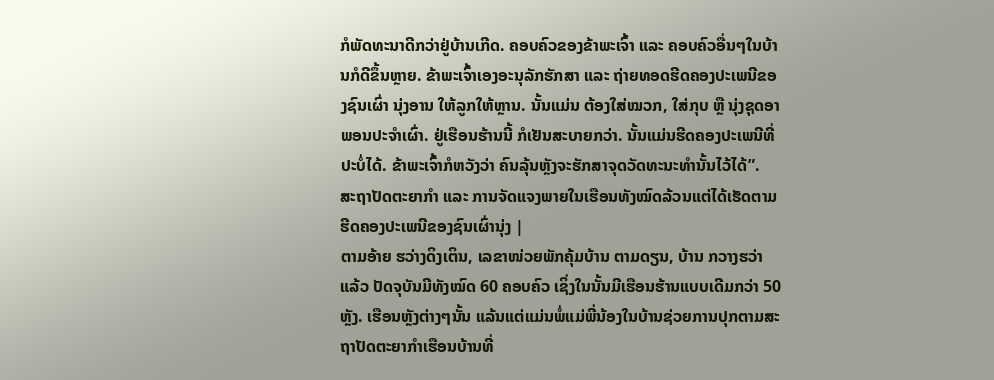ກໍພັດທະນາດີກວ່າຢູ່ບ້ານເກີດ. ຄອບຄົວຂອງຂ້າພະເຈົ້າ ແລະ ຄອບຄົວອື່ນໆໃນບ້ານກໍດີຂຶ້ນຫຼາຍ. ຂ້າພະເຈົ້າເອງອະນຸລັກຮັກສາ ແລະ ຖ່າຍທອດຮີດຄອງປະເພນີຂອງຊົນເຜົ່າ ນຸ່ງອານ ໃຫ້ລູກໃຫ້ຫຼານ. ນັ້ນແມ່ນ ຕ້ອງໃສ່ໝວກ, ໃສ່ກຸບ ຫຼື ນຸ່ງຊຸດອາພອນປະຈຳເຜົ່າ. ຢູ່ເຮືອນຮ້ານນີ້ ກໍເຢັນສະບາຍກວ່າ. ນັ້ນແມ່ນຮີດຄອງປະເພນີທີ່ປະບໍ່ໄດ້. ຂ້າພະເຈົ້າກໍຫວັງວ່າ ຄົນລຸ້ນຫຼັງຈະຮັກສາຈຸດວັດທະນະທຳນັ້ນໄວ້ໄດ້”.
ສະຖາປັດຕະຍາກຳ ແລະ ການຈັດແຈງພາຍໃນເຮືອນທັງໝົດລ້ວນແຕ່ໄດ້ເຮັດຕາມຮີດຄອງປະເພນີຂອງຊົນເຜົ່ານຸ່ງ |
ຕາມອ້າຍ ຮວ່າງດິງເຕິນ, ເລຂາໜ່ວຍພັກຄຸ້ມບ້ານ ຕາມດຽນ, ບ້ານ ກວາງຮວ່າ ແລ້ວ ປັດຈຸບັນມີທັງໝົດ 60 ຄອບຄົວ ເຊິ່ງໃນນັ້ນມີເຮືອນຮ້ານແບບເດີມກວ່າ 50 ຫຼັງ. ເຮືອນຫຼັງຕ່າງໆນັ້ນ ແລ້ນແຕ່ແມ່ນພໍ່ແມ່ພີ່ນ້ອງໃນບ້ານຊ່ວຍການປຸກຕາມສະຖາປັດຕະຍາກຳເຮືອນບ້ານທີ່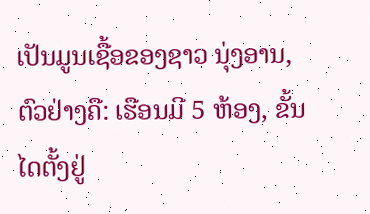ເປັນມູນເຊື້ອຂອງຊາວ ນຸ່ງອານ, ຕົວຢ່າງຄື: ເຮືອນມີ 5 ຫ້ອງ, ຂັ້ນໄດຕັ້ງຢູ່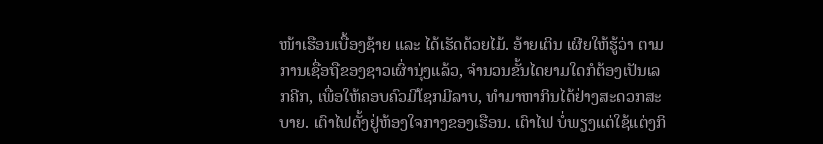ໜ້າເຮືອນເບື້ອງຊ້າຍ ແລະ ໄດ້ເຮັດດ້ວຍໄມ້. ອ້າຍເຕິນ ເຜີຍໃຫ້ຮູ້ວ່າ ຕາມການເຊື່ອຖືຂອງຊາວເຜົ່ານຸ່ງແລ້ວ, ຈຳນວນຂັ້ນໄດຍາມໃດກໍຕ້ອງເປັນເລກຄີກ, ເພື່ອໃຫ້ຄອບຄົວມີໂຊກມີລາບ, ທຳມາຫາກິນໄດ້ຢ່າງສະດວກສະບາຍ. ເຕົາໄຟຕັ້ງຢູ່ຫ້ອງໃຈກາງຂອງເຮືອນ. ເຕົາໄຟ ບໍ່ພຽງແຕ່ໃຊ້ແຕ່ງກິ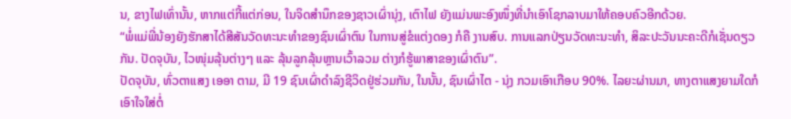ນ, ຂາງໄຟເທົ່ານັ້ນ, ຫາກແຕ່ກີ້ແຕ່ກ່ອນ, ໃນຈິດສຳນຶກຂອງຊາວເຜົ່ານຸ່ງ, ເຕົາໄຟ ຍັງແມ່ນພະອົງໜຶ່ງທີ່ນຳເອົາໂຊກລາບມາໃຫ້ຄອບຄົວອີກດ້ວຍ.
“ພໍ່ແມ່ພີ່ນ້ອງຍັງຮັກສາໄດ້ສີສັນວັດທະນະທຳຂອງຊົນເຜົ່າຕົນ ໃນການສູ່ຂໍແຕ່ງດອງ ກໍຄື ງານສົບ. ການແລກປ່ຽນວັດທະນະທຳ, ສິລະປະວັນນະຄະດີກໍເຊັ່ນດຽວກັນ. ປັດຈຸບັນ, ໄວໜຸ່ມລຸ້ນຕ່າງໆ ແລະ ລຸ້ນລູກລຸ້ນຫຼານເວົ້າລວມ ຕ່າງກໍຮູ້ພາສາຂອງເຜົ່າຕົນ”.
ປັດຈຸບັນ, ທົ່ວຕາແສງ ເອອາ ຕາມ, ມີ 19 ຊົນເຜົ່າດຳລົງຊີວິດຢູ່ຮ່ວມກັນ, ໃນນັ້ນ, ຊົນເຜົ່າໄຕ - ນຸ່ງ ກວມເອົາເກືອບ 90%. ໄລຍະຜ່ານມາ, ທາງຕາແສງຍາມໃດກໍເອົາໃຈໃສ່ຕໍ່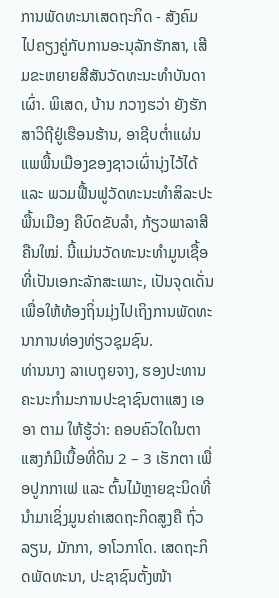ການພັດທະນາເສດຖະກິດ - ສັງຄົມ ໄປຄຽງຄູ່ກັບການອະນຸລັກຮັກສາ, ເສີມຂະຫຍາຍສີສັນວັດທະນະທຳບັນດາເຜົ່າ. ພິເສດ, ບ້ານ ກວາງຮວ່າ ຍັງຮັກສາວິຖີຢູ່ເຮືອນຮ້ານ, ອາຊີບຕ່ຳແຜ່ນແພພື້ນເມືອງຂອງຊາວເຜົ່ານຸ່ງໄວ້ໄດ້ ແລະ ພວມຟື້ນຟູວັດທະນະທຳສິລະປະພື້ນເມືອງ ຄືບົດຂັບລຳ, ກ້ຽວພາລາສີ ຄືນໃໝ່. ນີ້ແມ່ນວັດທະນະທຳມູນເຊື້ອທີ່ເປັນເອກະລັກສະເພາະ, ເປັນຈຸດເດັ່ນເພື່ອໃຫ້ທ້ອງຖິ່ນມຸ່ງໄປເຖິງການພັດທະນາການທ່ອງທ່ຽວຊຸມຊົນ.
ທ່ານນາງ ລາເບຖຸຍຈາງ, ຮອງປະທານຄະນະກຳມະການປະຊາຊົນຕາແສງ ເອອາ ຕາມ ໃຫ້ຮູ້ວ່າ: ຄອບຄົວໃດໃນຕາແສງກໍມີເນື້ອທີ່ດິນ 2 – 3 ເຮັກຕາ ເພື່ອປູກກາເຟ ແລະ ຕົ້ນໄມ້ຫຼາຍຊະນິດທີ່ນຳມາເຊິ່ງມູນຄ່າເສດຖະກິດສູງຄື ຖົ່ວລຽນ, ມັກກາ, ອາໂວກາໂດ. ເສດຖະກິດພັດທະນາ, ປະຊາຊົນຕັ້ງໜ້າ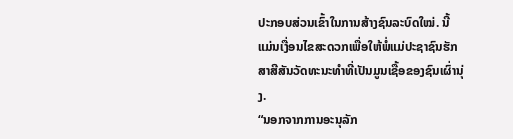ປະກອບສ່ວນເຂົ້າໃນການສ້າງຊົນລະບົດໃໝ່. ນີ້ແມ່ນເງື່ອນໄຂສະດວກເພື່ອໃຫ້ພໍ່ແມ່ປະຊາຊົນຮັກສາສີສັນວັດທະນະທຳທີ່ເປັນມູນເຊື້ອຂອງຊົນເຜົ່ານຸ່ງ.
“ນອກຈາກການອະນຸລັກ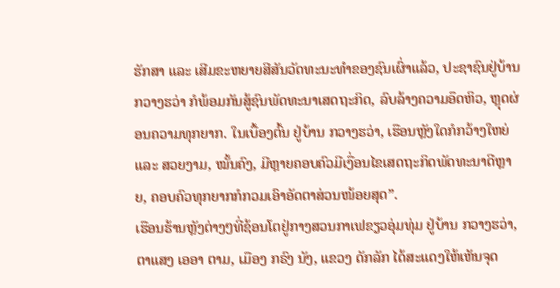ຮັກສາ ແລະ ເສີມຂະຫຍາຍສີສັນວັດທະນະທຳຂອງຊົນເຜົ່າແລ້ວ, ປະຊາຊົນຢູ່ບ້ານ ກວາງຮວ່າ ກໍພ້ອມກັນສູ້ຊົນພັດທະນາເສດຖະກິດ, ລົບລ້າງຄວາມອຶດຫິວ, ຫຼຸດຜ່ອນຄວາມທຸກຍາກ. ໃນເບື້ອງຕົ້ນ ຢູ່ບ້ານ ກວາງຮວ່າ, ເຮືອນຫຼັງໃດກໍກວ້າງໃຫຍ່ ແລະ ສວຍງາມ, ໝັ້ນຄົງ, ມີຫຼາຍຄອບຄົວມີເງື່ອນໄຂເສດຖະກິດພັດທະນາດີຫຼາຍ, ຄອບຄົວທຸກຍາກກໍກວມເອົາອັດຕາສ່ວນໜ້ອຍສຸດ”.
ເຮືອນຮ້ານຫຼັງຕ່າງໆທີ່ຊ້ອນໂຕຢູ່ກາງສວນກາເຟຂຽວອຸ່ມທຸ່ມ ຢູ່ບ້ານ ກວາງຮວ່າ, ຕາແສງ ເອອາ ຕາມ, ເມືອງ ກຣົງ ນັງ, ແຂວງ ດັກລັກ ໄດ້ສະແດງໃຫ້ເຫັນຈຸດ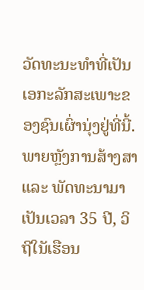ວັດທະນະທຳທີ່ເປັນເອກະລັກສະເພາະຂອງຊົນເຜົ່ານຸ່ງຢູ່ທີ່ນີ້. ພາຍຫຼັງການສ້າງສາ ແລະ ພັດທະນາມາເປັນເວລາ 35 ປີ, ວິຖີໃນັເຮືອນ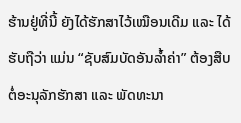ຮ້ານຢູ່ທີ່ນີ້ ຍັງໄດ້ຮັກສາໄວ້ເໝືອນເດີມ ແລະ ໄດ້ຮັບຖືວ່າ ແມ່ນ “ຊັບສົມບັດອັນລ້ຳຄ່າ” ຕ້ອງສືບຕໍ່ອະນຸລັກຮັກສາ ແລະ ພັດທະນາ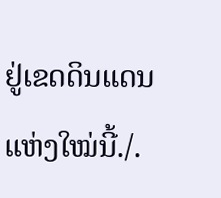ຢູ່ເຂດດິນແດນແຫ່ງໃໝ່ນີ້./.